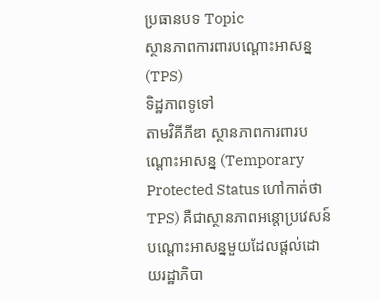ប្រធានបទ Topic
ស្ថានភាពការពារបណ្ដោះអាសន្ន (TPS)
ទិដ្ឋភាពទូទៅ
តាមវិគីភីឌា ស្ថានភាពការពារបណ្ដោះអាសន្ន (Temporary Protected Status ហៅកាត់ថា TPS) គឺជាស្ថានភាពអន្តោប្រវេសន៍បណ្ដោះអាសន្នមួយដែលផ្ដល់ដោយរដ្ឋាភិបា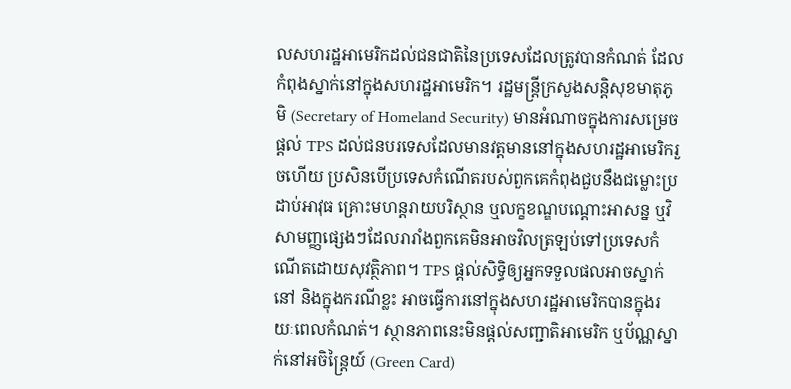លសហរដ្ឋអាមេរិកដល់ជនជាតិនៃប្រទេសដែលត្រូវបានកំណត់ ដែលកំពុងស្នាក់នៅក្នុងសហរដ្ឋអាមេរិក។ រដ្ឋមន្ត្រីក្រសួងសន្តិសុខមាតុភូមិ (Secretary of Homeland Security) មានអំណាចក្នុងការសម្រេចផ្ដល់ TPS ដល់ជនបរទេសដែលមានវត្តមាននៅក្នុងសហរដ្ឋអាមេរិករួចហើយ ប្រសិនបើប្រទេសកំណើតរបស់ពួកគេកំពុងជួបនឹងជម្លោះប្រដាប់អាវុធ គ្រោះមហន្តរាយបរិស្ថាន ឬលក្ខខណ្ឌបណ្ដោះអាសន្ន ឬវិសាមញ្ញផ្សេងៗដែលរារាំងពួកគេមិនអាចវិលត្រឡប់ទៅប្រទេសកំណើតដោយសុវត្ថិភាព។ TPS ផ្ដល់សិទ្ធិឲ្យអ្នកទទួលផលអាចស្នាក់នៅ និងក្នុងករណីខ្លះ អាចធ្វើការនៅក្នុងសហរដ្ឋអាមេរិកបានក្នុងរយៈពេលកំណត់។ ស្ថានភាពនេះមិនផ្ដល់សញ្ជាតិអាមេរិក ឬប័ណ្ណស្នាក់នៅអចិន្ត្រៃយ៍ (Green Card)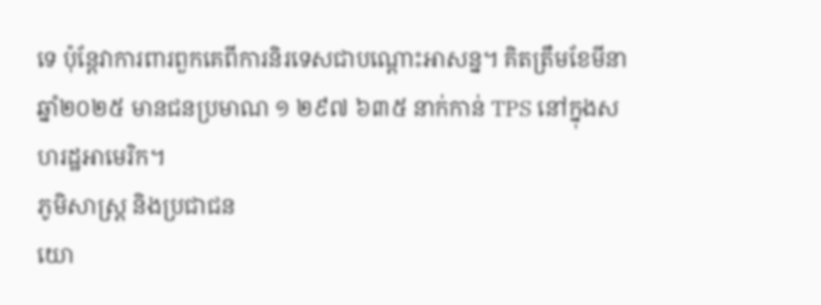ទេ ប៉ុន្តែវាការពារពួកគេពីការនិរទេសជាបណ្ដោះអាសន្ន។ គិតត្រឹមខែមីនា ឆ្នាំ២០២៥ មានជនប្រមាណ ១ ២៩៧ ៦៣៥ នាក់កាន់ TPS នៅក្នុងសហរដ្ឋអាមេរិក។
ភូមិសាស្ត្រ និងប្រជាជន
យោ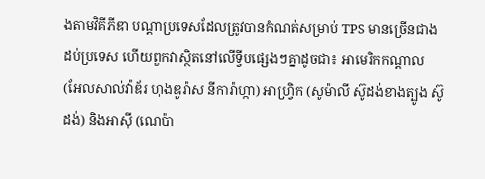ងតាមវិគីភីឌា បណ្ដាប្រទេសដែលត្រូវបានកំណត់សម្រាប់ TPS មានច្រើនជាងដប់ប្រទេស ហើយពួកវាស្ថិតនៅលើទ្វីបផ្សេងៗគ្នាដូចជា៖ អាមេរិកកណ្ដាល (អែលសាល់វ៉ាឌ័រ ហុងឌូរ៉ាស នីការ៉ាហ្កា) អាហ្វ្រិក (សូម៉ាលី ស៊ូដង់ខាងត្បូង ស៊ូដង់) និងអាស៊ី (ណេប៉ា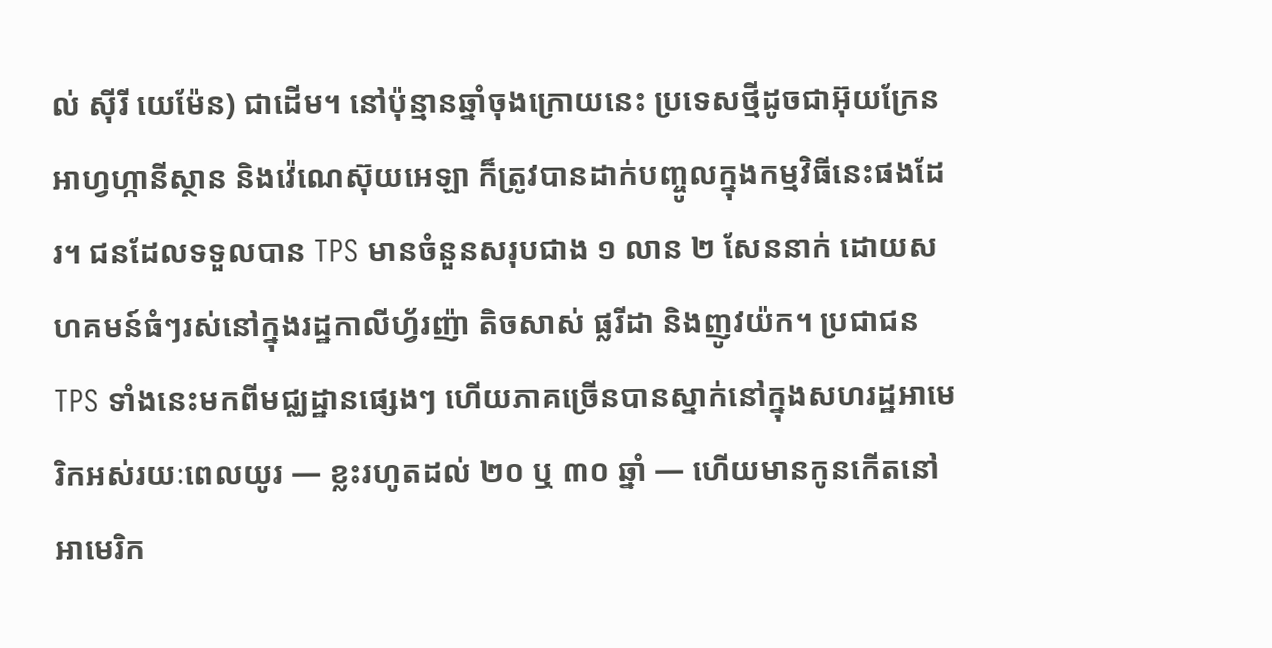ល់ ស៊ីរី យេម៉ែន) ជាដើម។ នៅប៉ុន្មានឆ្នាំចុងក្រោយនេះ ប្រទេសថ្មីដូចជាអ៊ុយក្រែន អាហ្វហ្កានីស្ថាន និងវ៉េណេស៊ុយអេឡា ក៏ត្រូវបានដាក់បញ្ចូលក្នុងកម្មវិធីនេះផងដែរ។ ជនដែលទទួលបាន TPS មានចំនួនសរុបជាង ១ លាន ២ សែននាក់ ដោយសហគមន៍ធំៗរស់នៅក្នុងរដ្ឋកាលីហ្វ័រញ៉ា តិចសាស់ ផ្លរីដា និងញូវយ៉ក។ ប្រជាជន TPS ទាំងនេះមកពីមជ្ឈដ្ឋានផ្សេងៗ ហើយភាគច្រើនបានស្នាក់នៅក្នុងសហរដ្ឋអាមេរិកអស់រយៈពេលយូរ — ខ្លះរហូតដល់ ២០ ឬ ៣០ ឆ្នាំ — ហើយមានកូនកើតនៅអាមេរិក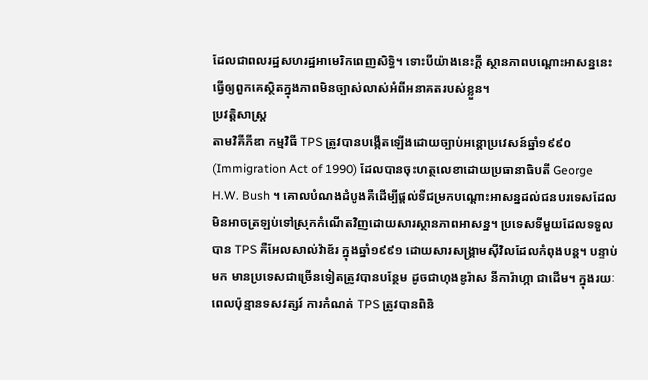ដែលជាពលរដ្ឋសហរដ្ឋអាមេរិកពេញសិទ្ធិ។ ទោះបីយ៉ាងនេះក្ដី ស្ថានភាពបណ្ដោះអាសន្ននេះធ្វើឲ្យពួកគេស្ថិតក្នុងភាពមិនច្បាស់លាស់អំពីអនាគតរបស់ខ្លួន។
ប្រវត្តិសាស្ត្រ
តាមវិគីភីឌា កម្មវិធី TPS ត្រូវបានបង្កើតឡើងដោយច្បាប់អន្តោប្រវេសន៍ឆ្នាំ១៩៩០ (Immigration Act of 1990) ដែលបានចុះហត្ថលេខាដោយប្រធានាធិបតី George H.W. Bush ។ គោលបំណងដំបូងគឺដើម្បីផ្ដល់ទីជម្រកបណ្ដោះអាសន្នដល់ជនបរទេសដែលមិនអាចត្រឡប់ទៅស្រុកកំណើតវិញដោយសារស្ថានភាពអាសន្ន។ ប្រទេសទីមួយដែលទទួលបាន TPS គឺអែលសាល់វ៉ាឌ័រ ក្នុងឆ្នាំ១៩៩១ ដោយសារសង្គ្រាមស៊ីវិលដែលកំពុងបន្ត។ បន្ទាប់មក មានប្រទេសជាច្រើនទៀតត្រូវបានបន្ថែម ដូចជាហុងឌូរ៉ាស នីការ៉ាហ្កា ជាដើម។ ក្នុងរយៈពេលប៉ុន្មានទសវត្សរ៍ ការកំណត់ TPS ត្រូវបានពិនិ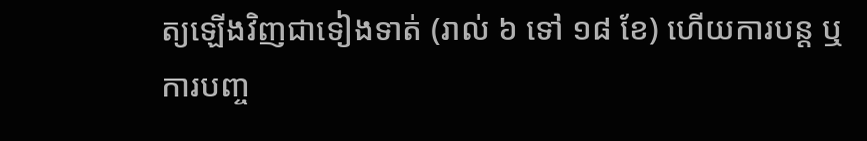ត្យឡើងវិញជាទៀងទាត់ (រាល់ ៦ ទៅ ១៨ ខែ) ហើយការបន្ត ឬការបញ្ច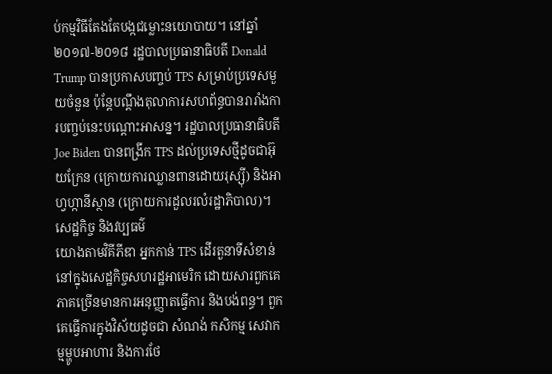ប់កម្មវិធីតែងតែបង្កជម្លោះនយោបាយ។ នៅឆ្នាំ២០១៧-២០១៨ រដ្ឋបាលប្រធានាធិបតី Donald Trump បានប្រកាសបញ្ចប់ TPS សម្រាប់ប្រទេសមួយចំនួន ប៉ុន្តែបណ្ដឹងតុលាការសហព័ន្ធបានរារាំងការបញ្ចប់នេះបណ្ដោះអាសន្ន។ រដ្ឋបាលប្រធានាធិបតី Joe Biden បានពង្រីក TPS ដល់ប្រទេសថ្មីដូចជាអ៊ុយក្រែន (ក្រោយការឈ្លានពានដោយរុស្ស៊ី) និងអាហ្វហ្កានីស្ថាន (ក្រោយការដួលរលំរដ្ឋាភិបាល)។
សេដ្ឋកិច្ច និងវប្បធម៌
យោងតាមវិគីភីឌា អ្នកកាន់ TPS ដើរតួនាទីសំខាន់នៅក្នុងសេដ្ឋកិច្ចសហរដ្ឋអាមេរិក ដោយសារពួកគេភាគច្រើនមានការអនុញ្ញាតធ្វើការ និងបង់ពន្ធ។ ពួកគេធ្វើការក្នុងវិស័យដូចជា សំណង់ កសិកម្ម សេវាកម្មម្ហូបអាហារ និងការថែ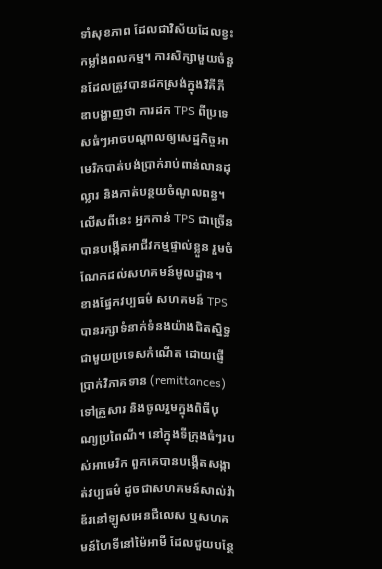ទាំសុខភាព ដែលជាវិស័យដែលខ្វះកម្លាំងពលកម្ម។ ការសិក្សាមួយចំនួនដែលត្រូវបានដកស្រង់ក្នុងវិគីភីឌាបង្ហាញថា ការដក TPS ពីប្រទេសធំៗអាចបណ្ដាលឲ្យសេដ្ឋកិច្ចអាមេរិកបាត់បង់ប្រាក់រាប់ពាន់លានដុល្លារ និងកាត់បន្ថយចំណូលពន្ធ។ លើសពីនេះ អ្នកកាន់ TPS ជាច្រើនបានបង្កើតអាជីវកម្មផ្ទាល់ខ្លួន រួមចំណែកដល់សហគមន៍មូលដ្ឋាន។
ខាងផ្នែកវប្បធម៌ សហគមន៍ TPS បានរក្សាទំនាក់ទំនងយ៉ាងជិតស្និទ្ធជាមួយប្រទេសកំណើត ដោយផ្ញើប្រាក់វិភាគទាន (remittances) ទៅគ្រួសារ និងចូលរួមក្នុងពិធីបុណ្យប្រពៃណី។ នៅក្នុងទីក្រុងធំៗរបស់អាមេរិក ពួកគេបានបង្កើតសង្កាត់វប្បធម៌ ដូចជាសហគមន៍សាល់វ៉ាឌ័រនៅឡូសអេនជឺលេស ឬសហគមន៍ហៃទីនៅម៉ៃអាមី ដែលជួយបន្ថែ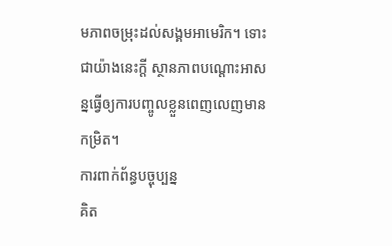មភាពចម្រុះដល់សង្គមអាមេរិក។ ទោះជាយ៉ាងនេះក្ដី ស្ថានភាពបណ្ដោះអាសន្នធ្វើឲ្យការបញ្ចូលខ្លួនពេញលេញមានកម្រិត។
ការពាក់ព័ន្ធបច្ចុប្បន្ន
គិត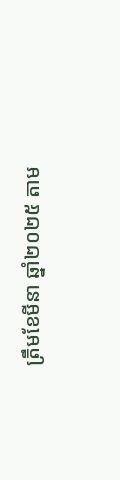ត្រឹមខែមីនា ឆ្នាំ២០២៥ តាម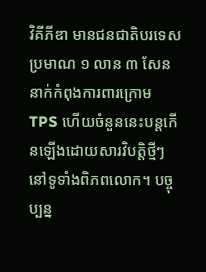វិគីភីឌា មានជនជាតិបរទេសប្រមាណ ១ លាន ៣ សែននាក់កំពុងការពារក្រោម TPS ហើយចំនួននេះបន្តកើនឡើងដោយសារវិបត្តិថ្មីៗនៅទូទាំងពិភពលោក។ បច្ចុប្បន្ន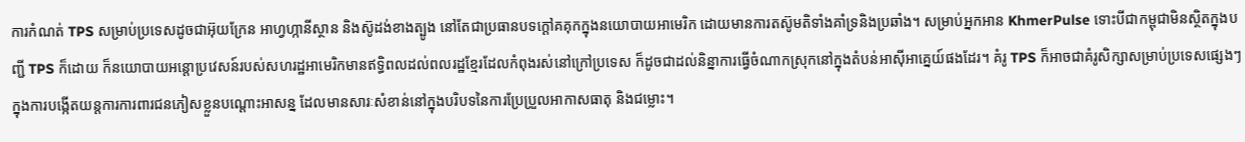ការកំណត់ TPS សម្រាប់ប្រទេសដូចជាអ៊ុយក្រែន អាហ្វហ្កានីស្ថាន និងស៊ូដង់ខាងត្បូង នៅតែជាប្រធានបទក្ដៅគគុកក្នុងនយោបាយអាមេរិក ដោយមានការតស៊ូមតិទាំងគាំទ្រនិងប្រឆាំង។ សម្រាប់អ្នកអាន KhmerPulse ទោះបីជាកម្ពុជាមិនស្ថិតក្នុងបញ្ជី TPS ក៏ដោយ ក៏នយោបាយអន្តោប្រវេសន៍របស់សហរដ្ឋអាមេរិកមានឥទ្ធិពលដល់ពលរដ្ឋខ្មែរដែលកំពុងរស់នៅក្រៅប្រទេស ក៏ដូចជាដល់និន្នាការធ្វើចំណាកស្រុកនៅក្នុងតំបន់អាស៊ីអាគ្នេយ៍ផងដែរ។ គំរូ TPS ក៏អាចជាគំរូសិក្សាសម្រាប់ប្រទេសផ្សេងៗក្នុងការបង្កើតយន្តការការពារជនភៀសខ្លួនបណ្ដោះអាសន្ន ដែលមានសារៈសំខាន់នៅក្នុងបរិបទនៃការប្រែប្រួលអាកាសធាតុ និងជម្លោះ។